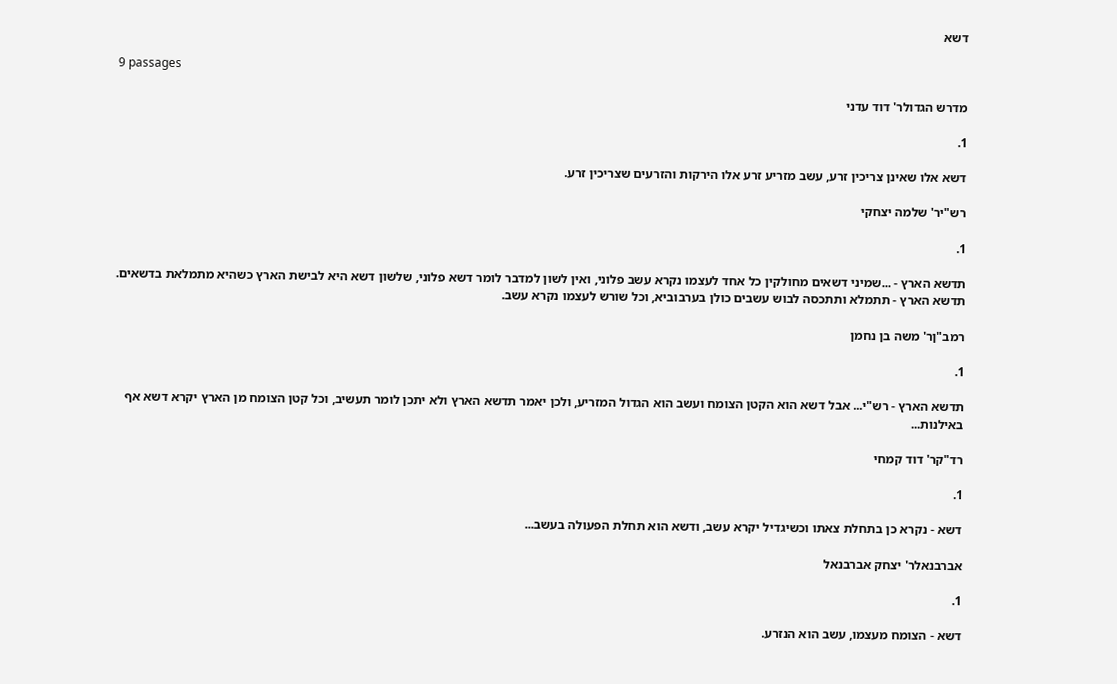דשא

9 passages

מדרש הגדולר' דוד עדני

1.

דשא אלו שאינן צריכין זרע, עשב מזריע זרע אלו הירקות והזרעים שצריכין זרע.

רש"יר' שלמה יצחקי

1.

תדשא הארץ - ...שמיני דשאים מחולקין כל אחד לעצמו נקרא עשב פלוני, ואין לשון למדבר לומר דשא פלוני, שלשון דשא היא לבישת הארץ כשהיא מתמלאת בדשאים. תדשא הארץ - תתמלא ותתכסה לבוש עשבים כולן בערבוביא, וכל שורש לעצמו נקרא עשב.

רמב"ןר' משה בן נחמן

1.

תדשא הארץ - רש"י... אבל דשא הוא הקטן הצומח ועשב הוא הגדול המזריע, ולכן יאמר תדשא הארץ ולא יתכן לומר תעשיב, וכל קטן הצומח מן הארץ יקרא דשא אף באילנות...

רד"קר' דוד קמחי

1.

דשא - נקרא כן בתחלת צאתו וכשיגדיל יקרא עשב, ודשא הוא תחלת הפעולה בעשב...

אברבנאלר' יצחק אברבנאל

1.

דשא - הצומח מעצמו, עשב הוא הנזרע.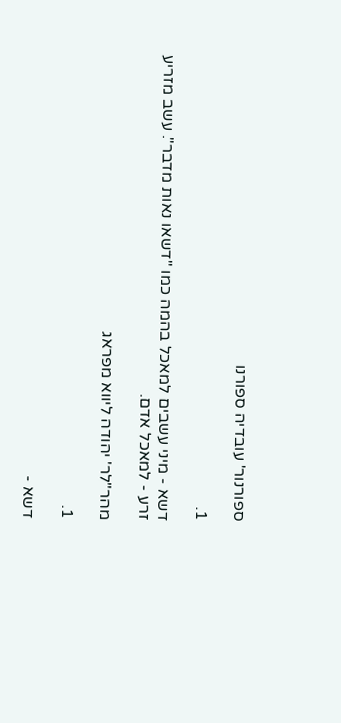ספורנור' עובדיה ספורנו

1.

דשא - מיני עשבים למאכל בהמה כמו "דשאו נאות מדבר". עשב מזריע זרע - למאכל אדם.

מהר"לר' יהודה ליווא מפראג

1.

דשא -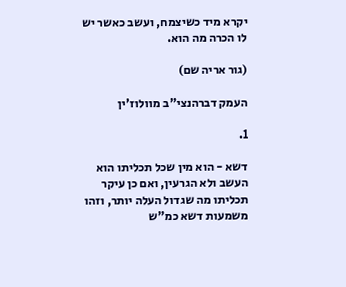יקרא מיד כשיצמח, ועשב כאשר יש לו הכרה מה הוא.

(גור אריה שם)

העמק דברהנצי"ב מוולוז'ין

1.

דשא - הוא מין שכל תכליתו הוא העשב ולא הגרעין, ואם כן עיקר תכליתו מה שגדול העלה יותר, וזהו משמעות דשא כמ"ש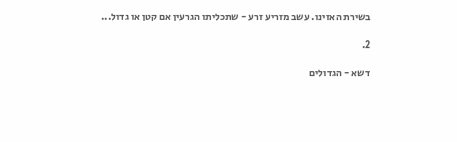בשירת האזינו. עשב מזריע זרע - שתכליתו הגרעין אם קטן או גדול...

2.

דשא - הגדולים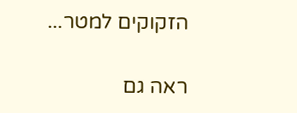הזקוקים למטר...

ראה גם